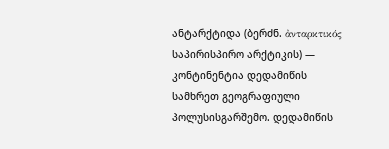ანტარქტიდა (ბერძნ. ἀνταρκτικός საპირისპირო არქტიკის) — კონტინენტია დედამიწის სამხრეთ გეოგრაფიული პოლუსისგარშემო. დედამიწის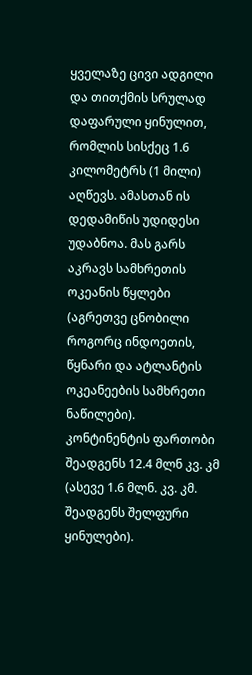ყველაზე ცივი ადგილი და თითქმის სრულად დაფარული ყინულით, რომლის სისქეც 1.6 კილომეტრს (1 მილი) აღწევს. ამასთან ის დედამიწის უდიდესი უდაბნოა. მას გარს აკრავს სამხრეთის ოკეანის წყლები (აგრეთვე ცნობილი როგორც ინდოეთის, წყნარი და ატლანტის ოკეანეების სამხრეთი ნაწილები). კონტინენტის ფართობი შეადგენს 12.4 მლნ კვ. კმ (ასევე 1.6 მლნ. კვ. კმ. შეადგენს შელფური ყინულები).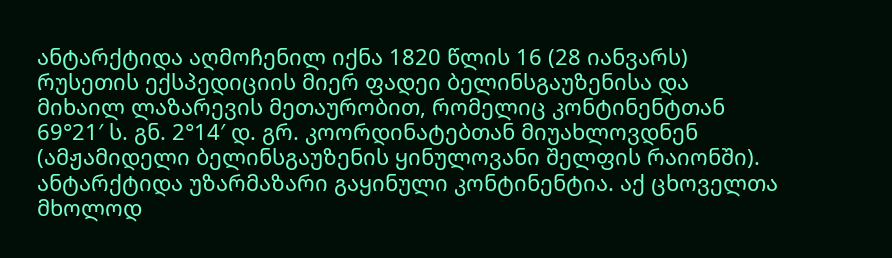ანტარქტიდა აღმოჩენილ იქნა 1820 წლის 16 (28 იანვარს) რუსეთის ექსპედიციის მიერ ფადეი ბელინსგაუზენისა და მიხაილ ლაზარევის მეთაურობით, რომელიც კონტინენტთან 69°21′ ს. გნ. 2°14′ დ. გრ. კოორდინატებთან მიუახლოვდნენ (ამჟამიდელი ბელინსგაუზენის ყინულოვანი შელფის რაიონში).
ანტარქტიდა უზარმაზარი გაყინული კონტინენტია. აქ ცხოველთა მხოლოდ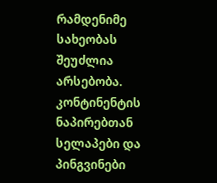რამდენიმე სახეობას შეუძლია არსებობა. კონტინენტის ნაპირებთან სელაპები და პინგვინები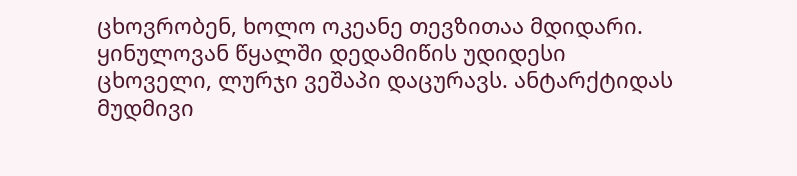ცხოვრობენ, ხოლო ოკეანე თევზითაა მდიდარი. ყინულოვან წყალში დედამიწის უდიდესი ცხოველი, ლურჯი ვეშაპი დაცურავს. ანტარქტიდას მუდმივი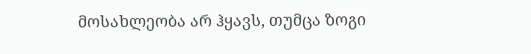მოსახლეობა არ ჰყავს, თუმცა ზოგი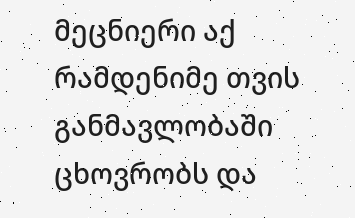მეცნიერი აქ რამდენიმე თვის განმავლობაში ცხოვრობს და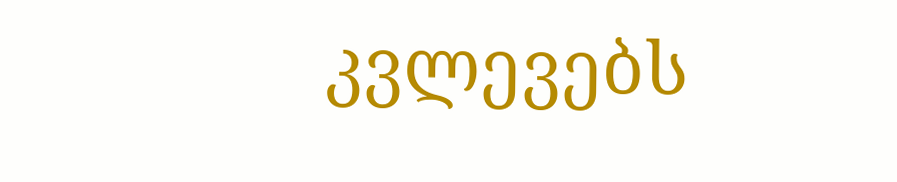კვლევებს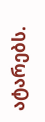ატარებს.